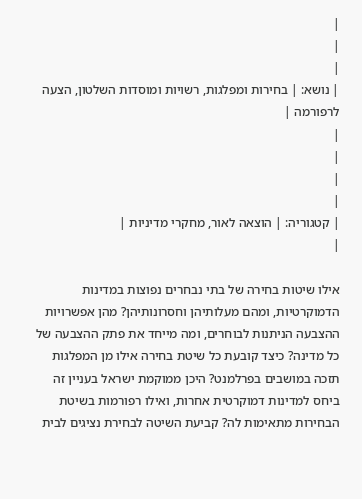|
|
|
| נושא: | בחירות ומפלגות, רשויות ומוסדות השלטון, הצעה לרפורמה |
|
|
|
|
| קטגוריה: | הוצאה לאור, מחקרי מדיניות |
|

אילו שיטות בחירה של בתי נבחרים נפוצות במדינות הדמוקרטיות, ומהם מעלותיהן וחסרונותיהן? מהן אפשרויות ההצבעה הניתנות לבוחרים, ומה מייחד את פתק ההצבעה של כל מדינה? כיצד קובעת כל שיטת בחירה אילו מן המפלגות תזכה במושבים בפרלמנט? היכן ממוקמת ישראל בעניין זה ביחס למדינות דמוקרטית אחרות, ואילו רפורמות בשיטת הבחירות מתאימות לה? קביעת השיטה לבחירת נציגים לבית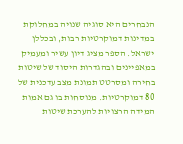הנבחרים היא סוגיה שנויה במחלוקת במדינות דמוקרטיות רבות, ובכללן ישראל. הספר מציג דיון עשיר ומעמיק במאפיינים ובהגדרות היסוד של שיטות בחירה ומסרטט תמונת מצב עדכנית של 80 דמוקרטיות. מנוסחות בו גם אמות המידה הרצויות להערכת שיטות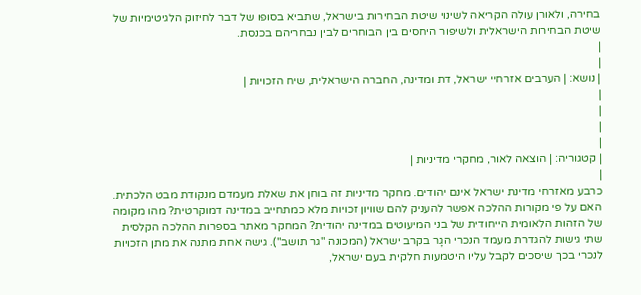בחירה, ולאורן עולה הקריאה לשינוי שיטת הבחירות בישראל, שתביא בסופו של דבר לחיזוק הלגיטימיות של שיטת הבחירות הישראלית ולשיפור היחסים בין הבוחרים לבין נבחריהם בכנסת.
|
|
| נושא: | הערבים אזרחיי ישראל, דת ומדינה, החברה הישראלית, שיח הזכויות |
|
|
|
|
| קטגוריה: | הוצאה לאור, מחקרי מדיניות |
|
כרבע מאזרחי מדינת ישראל אינם יהודים. מחקר מדיניות זה בוחן את שאלת מעמדם מנקודת מבט הלכתית. האם על פי מקורות ההלכה אפשר להעניק להם שוויון זכויות מלא כמתחייב במדינה דמוקרטית? מהו מקומה של הזהות הלאומית הייחודית של בני המיעוטים במדינה יהודית? המחקר מאתר בספרות ההלכה הקלסית שתי גישות להגדרת מעמד הנכרי הגָר בקרב ישראל (המכונה "גר תושב"). גישה אחת מתנה את מתן הזכויות לנכרי בכך שיסכים לקבל עליו היטמעות חלקית בעם ישראל,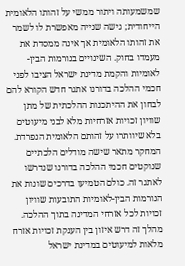שמשמעותה ויתור ממשי על זהותו הלאומית הייחודית; גישה שנייה מאפשרת לו לשמר את זהותו הלאומית אך אינה ממסדת את מעמדו בחוק. השינויים בנורמות הבין-לאומיות והקמת מדינת ישראל הציבו לפני חכמי ההלכה בדורנו אתגר חדש הקורא להם לבחון את ההיתכנות ההלכתית של מתן שוויון זכויות אזרחיות מלא לבני מיעוטים בלא שיוותרו על זהותם הלאומית הנפרדת. המחקר מתאר שישה מודלים הלכתיים שנוקטים חכמי ההלכה בדורנו שנדרשו לאתגר זה. כולם הטמיעו בדרכים שונות את הנורמות הבין-לאומיות התובעות שוויון זכויות לכל אזרחי המדינה בתוך ההלכה. מהלך זה דרש איזון בין הענקת זכויות אזרח מלאות למיעוטים במדינת ישראל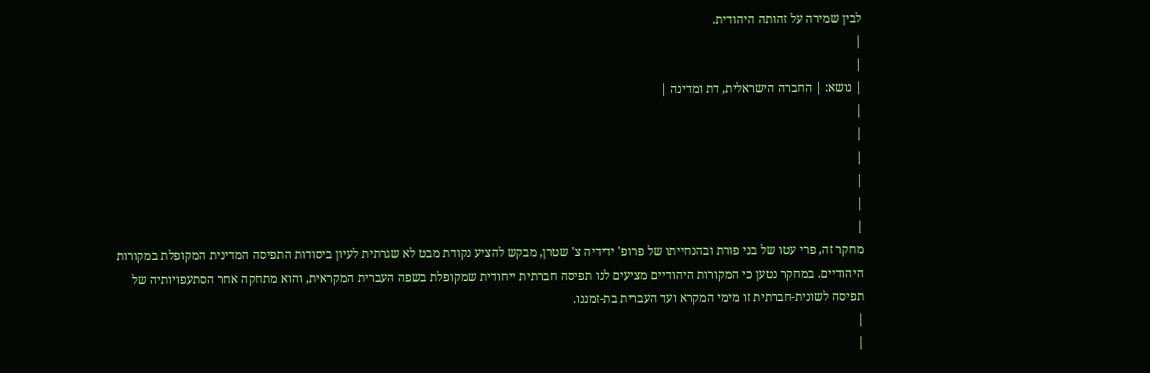לבין שמירה על זהותה היהודית.
|
|
| נושא: | החברה הישראלית, דת ומדינה |
|
|
|
|
|
|
מחקר זה, פרי עטו של בני פורת ובהנחייתו של פרופ' ידידיה צ' שטרן, מבקש להציע נקודת מבט לא שגרתית לעיון ביסודות התפיסה המדינית המקופלת במקורות היהודיים. במחקר נטען כי המקורות היהודיים מציעים לנו תפיסה חברתית ייחודית שמקופלת בשפה העברית המקראית, והוא מתחקה אחר הסתעפויותיה של תפיסה לשונית-חברתית זו מימי המקרא ועד העברית בת-זמננו.
|
|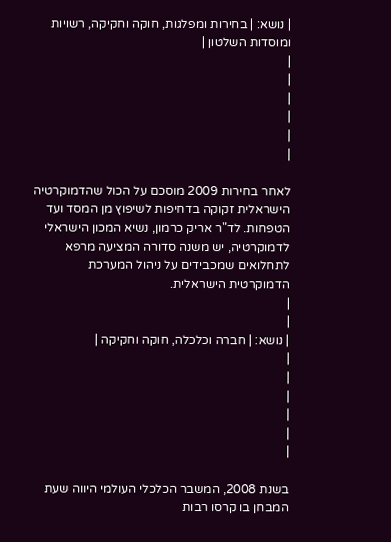| נושא: | בחירות ומפלגות, חוקה וחקיקה, רשויות ומוסדות השלטון |
|
|
|
|
|
|

לאחר בחירות 2009 מוסכם על הכול שהדמוקרטיה הישראלית זקוקה בדחיפות לשיפוץ מן המסד ועד הטפחות. לד"ר אריק כרמון, נשיא המכון הישראלי לדמוקרטיה, יש משנה סדורה המציעה מרפא לתחלואים שמכבידים על ניהול המערכת הדמוקרטית הישראלית.
|
|
| נושא: | חברה וכלכלה, חוקה וחקיקה |
|
|
|
|
|
|

בשנת 2008, המשבר הכלכלי העולמי היווה שעת המבחן בו קרסו רבות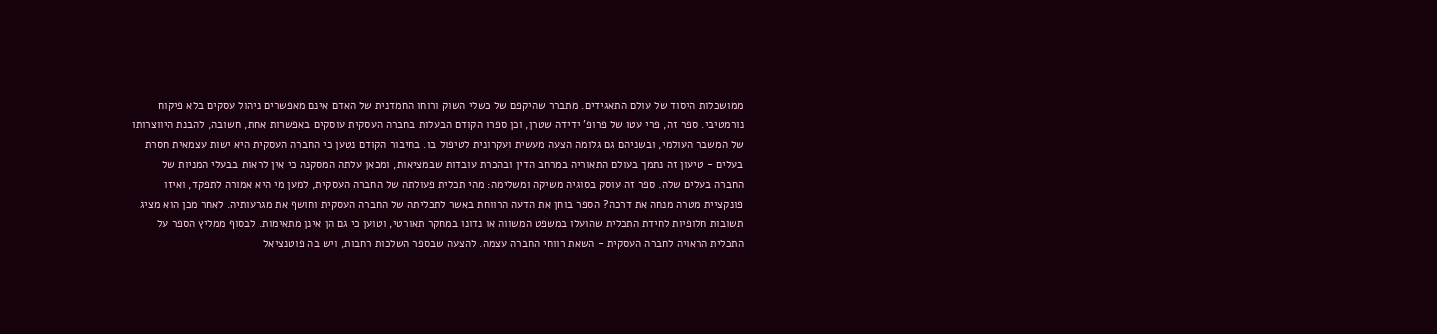ממושכלות היסוד של עולם התאגידים. מתברר שהיקפם של כשלי השוק ורוחו החמדנית של האדם אינם מאפשרים ניהול עסקים בלא פיקוח נורמטיבי. ספר זה, פרי עטו של פרופ' ידידה שטרן, וכן ספרו הקודם הבעלות בחברה העסקית עוסקים באפשרות אחת, חשובה, להבנת היווצרותו של המשבר העולמי, ובשניהם גם גלומה הצעה מעשית ועקרונית לטיפול בו. בחיבור הקודם נטען כי החברה העסקית היא ישות עצמאית חסרת בעלים - טיעון זה נתמך בעולם התאוריה במרחב הדין ובהכרת עובדות שבמציאות, ומכאן עלתה המסקנה כי אין לראות בבעלי המניות של החברה בעלים שלה. ספר זה עוסק בסוגיה משיקה ומשלימה: מהי תכלית פעולתה של החברה העסקית, למען מי היא אמורה לתפקד, ואיזו פונקציית מטרה מנחה את דרכה? הספר בוחן את הדעה הרווחת באשר לתכליתה של החברה העסקית וחושף את מגרעותיה. לאחר מכן הוא מציג תשובות חלופיות לחידת התכלית שהועלו במשפט המשווה או נדונו במחקר תאורטי, וטוען כי גם הן אינן מתאימות. לבסוף ממליץ הספר על התכלית הראויה לחברה העסקית - השאת רווחי החברה עצמה. להצעה שבספר השלכות רחבות, ויש בה פוטנציאל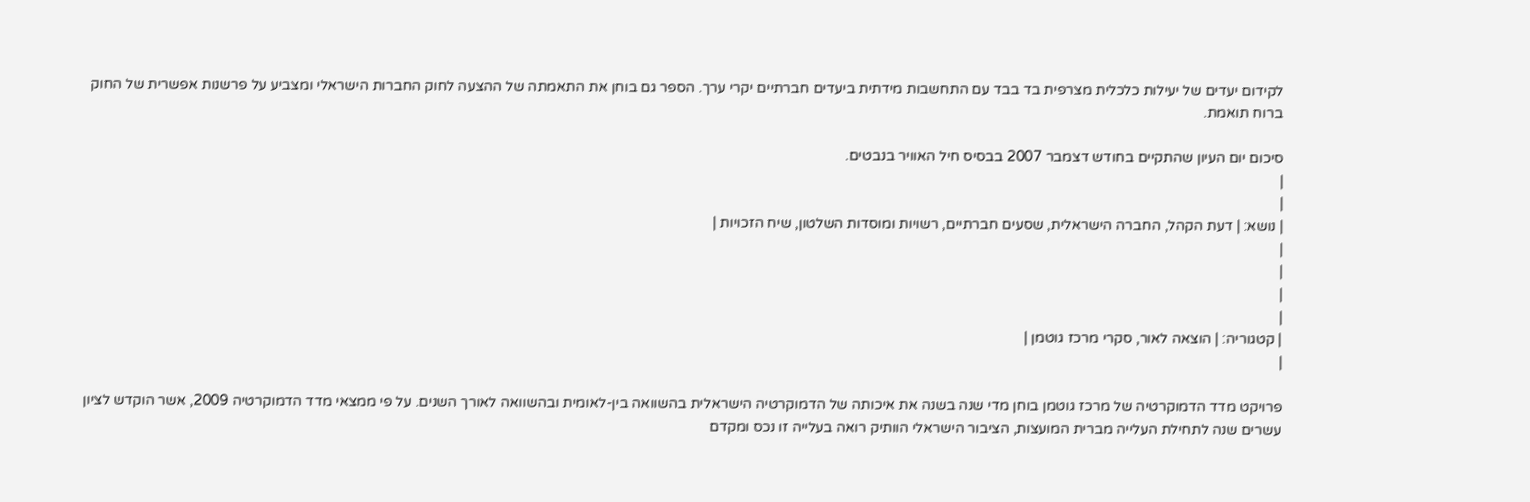לקידום יעדים של יעילות כלכלית מצרפית בד בבד עם התחשבות מידתית ביעדים חברתיים יקרי ערך. הספר גם בוחן את התאמתה של ההצעה לחוק החברות הישראלי ומצביע על פרשנות אפשרית של החוק ברוח תואמת.

סיכום יום העיון שהתקיים בחודש דצמבר 2007 בבסיס חיל האוויר בנבטים.
|
|
| נושא: | דעת הקהל, החברה הישראלית, שסעים חברתיים, רשויות ומוסדות השלטון, שיח הזכויות |
|
|
|
|
| קטגוריה: | הוצאה לאור, סקרי מרכז גוטמן |
|

פרויקט מדד הדמוקרטיה של מרכז גוטמן בוחן מדי שנה בשנה את איכותה של הדמוקרטיה הישראלית בהשוואה בין-לאומית ובהשוואה לאורך השנים. על פי ממצאי מדד הדמוקרטיה 2009, אשר הוקדש לציון עשרים שנה לתחילת העלייה מברית המועצות, הציבור הישראלי הוותיק רואה בעלייה זו נכס ומקדם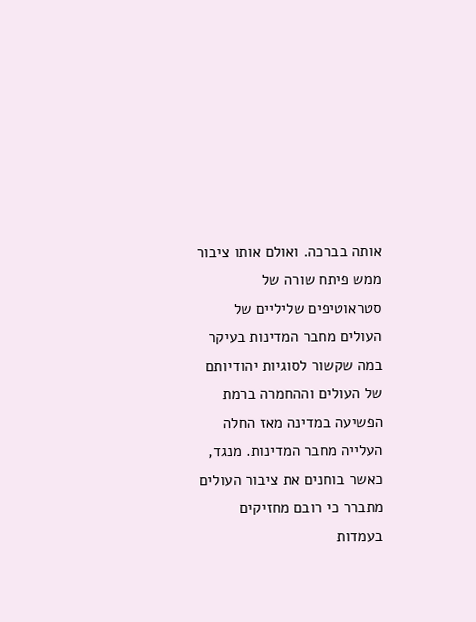אותה בברכה. ואולם אותו ציבור ממש פיתח שורה של סטראוטיפים שליליים של העולים מחבר המדינות בעיקר במה שקשור לסוגיות יהודיותם של העולים וההחמרה ברמת הפשיעה במדינה מאז החלה העלייה מחבר המדינות. מנגד, כאשר בוחנים את ציבור העולים מתברר כי רובם מחזיקים בעמדות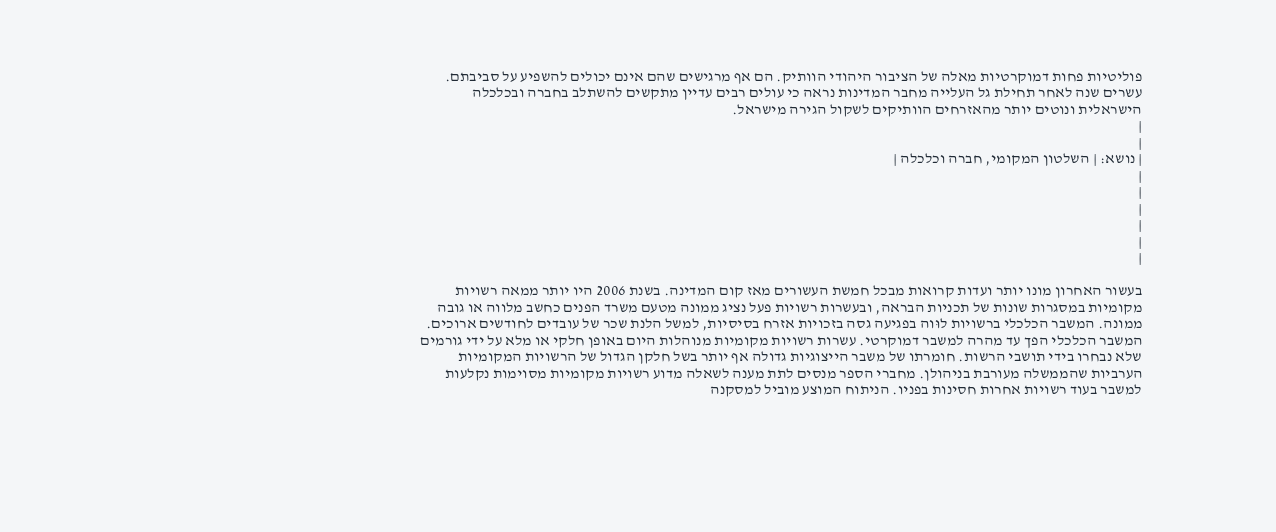פוליטיות פחות דמוקרטיות מאלה של הציבור היהודי הוותיק. הם אף מרגישים שהם אינם יכולים להשפיע על סביבתם. עשרים שנה לאחר תחילת גל העלייה מחבר המדינות נראה כי עולים רבים עדיין מתקשים להשתלב בחברה ובכלכלה הישראלית ונוטים יותר מהאזרחים הוותיקים לשקול הגירה מישראל.
|
|
| נושא: | השלטון המקומי, חברה וכלכלה |
|
|
|
|
|
|

בעשור האחרון מונו יותר ועדות קרואות מבכל חמשת העשורים מאז קום המדינה. בשנת 2006 היו יותר ממאה רשויות מקומיות במסגרות שונות של תכניות הבראה, ובעשרות רשויות פעל נציג ממונה מטעם משרד הפנים כחשב מלווה או גובה ממונה. המשבר הכלכלי ברשויות לוּוה בפגיעה גסה בזכויות אזרח בסיסיות, למשל הלנת שכר של עובדים לחודשים ארוכים. המשבר הכלכלי הפך עד מהרה למשבר דמוקרטי. עשרות רשויות מקומיות מנוהלות היום באופן חלקי או מלא על ידי גורמים שלא נבחרו בידי תושבי הרשות. חומרתו של משבר הייצוגיות גדולה אף יותר בשל חלקן הגדול של הרשויות המקומיות הערביות שהממשלה מעורבת בניהולן. מחברי הספר מנסים לתת מענה לשאלה מדוע רשויות מקומיות מסוימות נקלעות למשבר בעוד רשויות אחרות חסינות בפניו. הניתוח המוצע מוביל למסקנה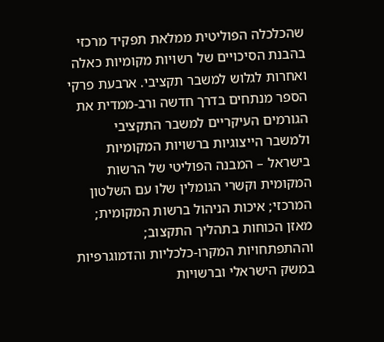שהכלכלה הפוליטית ממלאת תפקיד מרכזי בהבנת הסיכויים של רשויות מקומיות כאלה ואחרות לגלוש למשבר תקציבי. ארבעת פרקי הספר מנתחים בדרך חדשה ורב-ממדית את הגורמים העיקריים למשבר התקציבי ולמשבר הייצוגיות ברשויות המקומיות בישראל – המבנה הפוליטי של הרשות המקומית וקשרי הגומלין שלו עם השלטון המרכזי; איכות הניהול ברשות המקומית; מאזן הכוחות בתהליך התקצוב; וההתפתחויות המקרו-כלכליות והדמוגרפיות במשק הישראלי וברשויות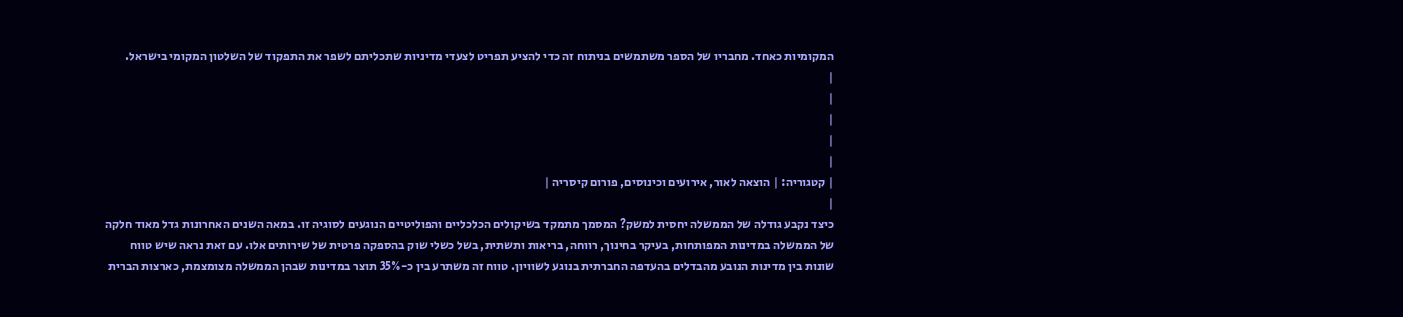המקומיות כאחד. מחבריו של הספר משתמשים בניתוח זה כדי להציע תפריט לצעדי מדיניות שתכליתם לשפר את התפקוד של השלטון המקומי בישראל.
|
|
|
|
|
| קטגוריה: | הוצאה לאור, אירועים וכינוסים, פורום קיסריה |
|
כיצד נקבע גודלה של הממשלה יחסית למשק? המסמך מתמקד בשיקולים הכלכליים והפוליטיים הנוגעים לסוגיה זו. במאה השנים האחרונות גדל מאוד חלקה של הממשלה במדינות המפותחות, בעיקר בחינוך, רווחה, בריאות ותשתית, בשל כשלי שוק בהספקה פרטית של שירותים אלו. עם זאת נראה שיש טווח שונות בין מדינות הנובע מהבדלים בהעדפה החברתית בנוגע לשוויון. טווח זה משתרע בין כ-35% תוצר במדינות שבהן הממשלה מצומצמת, כארצות הברית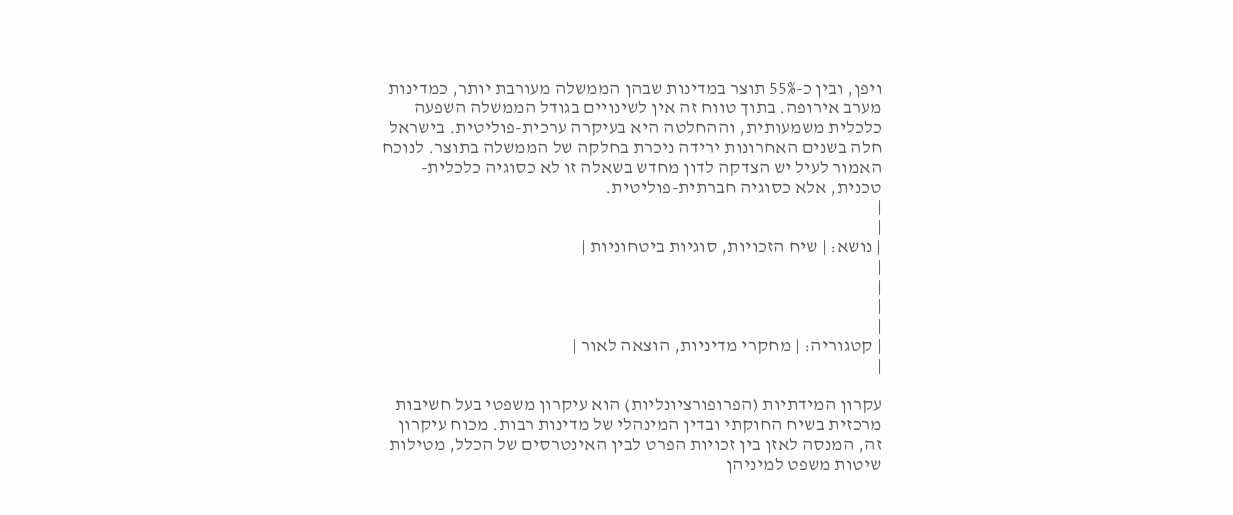ויפן, ובין כ-55% תוצר במדינות שבהן הממשלה מעורבת יותר, כמדינות מערב אירופה. בתוך טווח זה אין לשינויים בגודל הממשלה השפעה כלכלית משמעותית, וההחלטה היא בעיקרה ערכית-פוליטית. בישראל חלה בשנים האחרונות ירידה ניכרת בחלקה של הממשלה בתוצר. לנוכח האמור לעיל יש הצדקה לדון מחדש בשאלה זו לא כסוגיה כלכלית-טכנית, אלא כסוגיה חברתית-פוליטית.
|
|
| נושא: | שיח הזכויות, סוגיות ביטחוניות |
|
|
|
|
| קטגוריה: | מחקרי מדיניות, הוצאה לאור |
|

עקרון המידתיות (הפרופורציונליות) הוא עיקרון משפטי בעל חשיבות מרכזית בשיח החוקתי ובדין המינהלי של מדינות רבות. מכוח עיקרון זה, המנסה לאזן בין זכויות הפרט לבין האינטרסים של הכלל, מטילות שיטות משפט למיניהן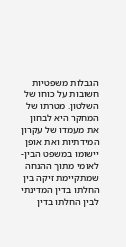הגבלות משפטיות חשובות על כוחו של השלטון. מטרתו של המחקר היא לבחון את מעמדו של עקרון המידתיות ואת אופן יישומו במשפט הבין-לאומי מתוך ההנחה שמתקיימת זיקה בין החלתו בדין המדינתי לבין החלתו בדין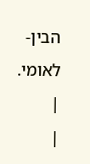הבין-לאומי.
|
|